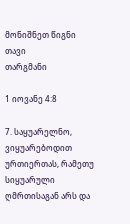მონიშნეთ წიგნი
თავი
თარგმანი

1 იოვანე 4:8

7. საყუარელნო, ვიყუარებოდით ურთიერთას, რამეთუ სიყუარული ღმრთისაგან არს და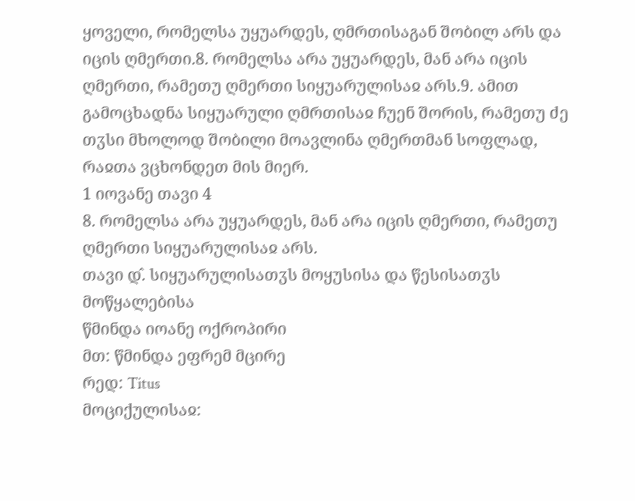ყოველი, რომელსა უყუარდეს, ღმრთისაგან შობილ არს და იცის ღმერთი.8. რომელსა არა უყუარდეს, მან არა იცის ღმერთი, რამეთუ ღმერთი სიყუარულისაჲ არს.9. ამით გამოცხადნა სიყუარული ღმრთისაჲ ჩუენ შორის, რამეთუ ძე თჳსი მხოლოდ შობილი მოავლინა ღმერთმან სოფლად, რაჲთა ვცხონდეთ მის მიერ.
1 იოვანე თავი 4
8. რომელსა არა უყუარდეს, მან არა იცის ღმერთი, რამეთუ ღმერთი სიყუარულისაჲ არს.
თავი დ̂. სიყუარულისათჳს მოყუსისა და წესისათჳს მოწყალებისა
წმინდა იოანე ოქროპირი
მთ: წმინდა ეფრემ მცირე
რედ: Titus
მოციქულისაჲ: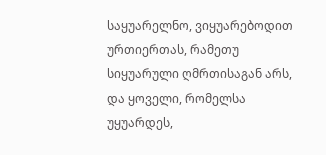საყუარელნო, ვიყუარებოდით ურთიერთას, რამეთუ სიყუარული ღმრთისაგან არს, და ყოველი, რომელსა უყუარდეს,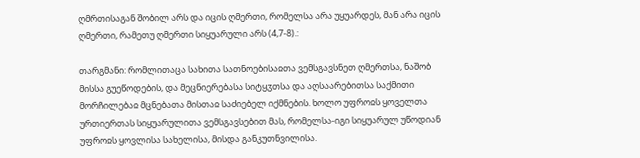ღმრთისაგან შობილ არს და იცის ღმერთი, რომელსა არა უყუარდეს, მან არა იცის ღმერთი, რამეთუ ღმერთი სიყუარული არს (4,7-8).:

თარგმანი: რომლითაცა სახითა სათნოებისაჲთა ვემსგავსნეთ ღმერთსა, ნაშობ მისსა გუეწოდების, და მეცნიერებასა სიტყჳთსა და აღსაარებითსა საქმითი მორჩილებაჲ მცნებათა მისთაჲ საძიებელ იქმნების. ხოლო უფროჲს ყოველთა ურთიერთას სიყუარულითა ვემსგავსებით მას, რომელსა-იგი სიყუარულ უწოდიან უფროჲს ყოვლისა სახელისა, მისდა განკუთნვილისა.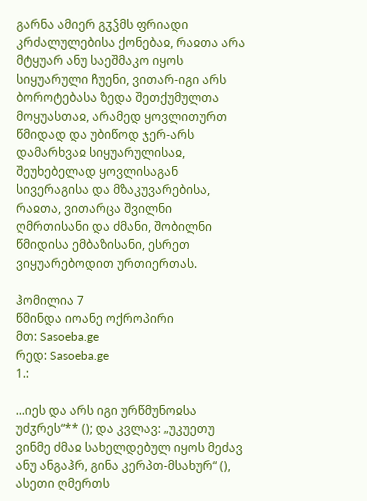გარნა ამიერ გჳჴმს ფრიადი კრძალულებისა ქონებაჲ, რაჲთა არა მტყუარ ანუ საეშმაკო იყოს სიყუარული ჩუენი, ვითარ-იგი არს ბოროტებასა ზედა შეთქუმულთა მოყუასთაჲ, არამედ ყოვლითურთ წმიდად და უბიწოდ ჯერ-არს დამარხვაჲ სიყუარულისაჲ, შეუხებელად ყოვლისაგან სივერაგისა და მზაკუვარებისა, რაჲთა, ვითარცა შვილნი ღმრთისანი და ძმანი, შობილნი წმიდისა ემბაზისანი, ესრეთ ვიყუარებოდით ურთიერთას.

ჰომილია 7
წმინდა იოანე ოქროპირი
მთ: Sasoeba.ge
რედ: Sasoeba.ge
1.:

...იეს და არს იგი ურწმუნოჲსა უძჳრეს“** (); და კვლავ: „უკუეთუ ვინმე ძმაჲ სახელდებულ იყოს მეძავ ანუ ანგაჰრ, გინა კერპთ-მსახურ“ (), ასეთი ღმერთს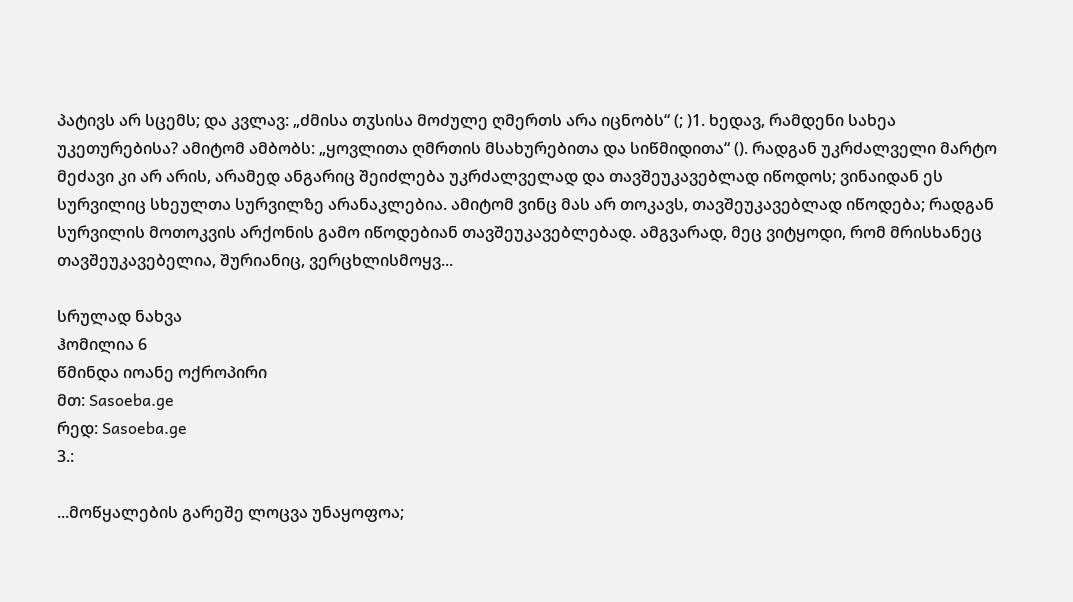პატივს არ სცემს; და კვლავ: „ძმისა თჳსისა მოძულე ღმერთს არა იცნობს“ (; )1. ხედავ, რამდენი სახეა უკეთურებისა? ამიტომ ამბობს: „ყოვლითა ღმრთის მსახურებითა და სიწმიდითა“ (). რადგან უკრძალველი მარტო მეძავი კი არ არის, არამედ ანგარიც შეიძლება უკრძალველად და თავშეუკავებლად იწოდოს; ვინაიდან ეს სურვილიც სხეულთა სურვილზე არანაკლებია. ამიტომ ვინც მას არ თოკავს, თავშეუკავებლად იწოდება; რადგან სურვილის მოთოკვის არქონის გამო იწოდებიან თავშეუკავებლებად. ამგვარად, მეც ვიტყოდი, რომ მრისხანეც თავშეუკავებელია, შურიანიც, ვერცხლისმოყვ...

სრულად ნახვა
ჰომილია 6
წმინდა იოანე ოქროპირი
მთ: Sasoeba.ge
რედ: Sasoeba.ge
3.:

...მოწყალების გარეშე ლოცვა უნაყოფოა;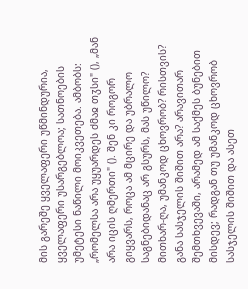მის გარეშე ყველაფერი უწმინდურია, ყველაფერი უსარგებლოა; სათნოების უმეტესი ნაწილი მოიკვეთება. ამბობს: „რომელსა არა უყუარდეს ძმაჲ თჳსი" (), „მან არა იცის ღმერთი" (). შენ კი როგორ გიყვარს, როცა ამ მცირე და უბრალო საგნებიდანაც არ გსურს, მას უწილო? მითხარ-ღა, უმანკოდ ცხოვრობ? რისთვის? განა სასჯელის შიშით არა? არავითარ შემთხვევაში, არამედ ამ საქმეს ბუნებით მისდევ; რადგან თუ უმანკოდ ცხოვრობ სასჯელის შიშით და ასეთ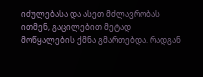იძულებასა და ასეთ მძლავრობას ითმენ, გაცილებით მეტად მოწყალების ქმნა გმართებდა. რადგან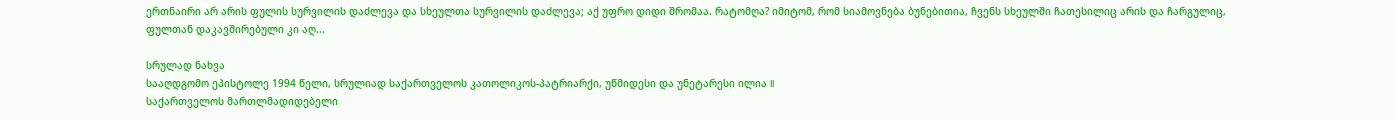ერთნაირი არ არის ფულის სურვილის დაძლევა და სხეულთა სურვილის დაძლევა; აქ უფრო დიდი შრომაა. რატომღა? იმიტომ, რომ სიამოვნება ბუნებითია, ჩვენს სხეულში ჩათესილიც არის და ჩარგულიც, ფულთან დაკავშირებული კი აღ...

სრულად ნახვა
სააღდგომო ეპისტოლე 1994 წელი, სრულიად საქართველოს კათოლიკოს-პატრიარქი, უწმიდესი და უნეტარესი ილია II
საქართველოს მართლმადიდებელი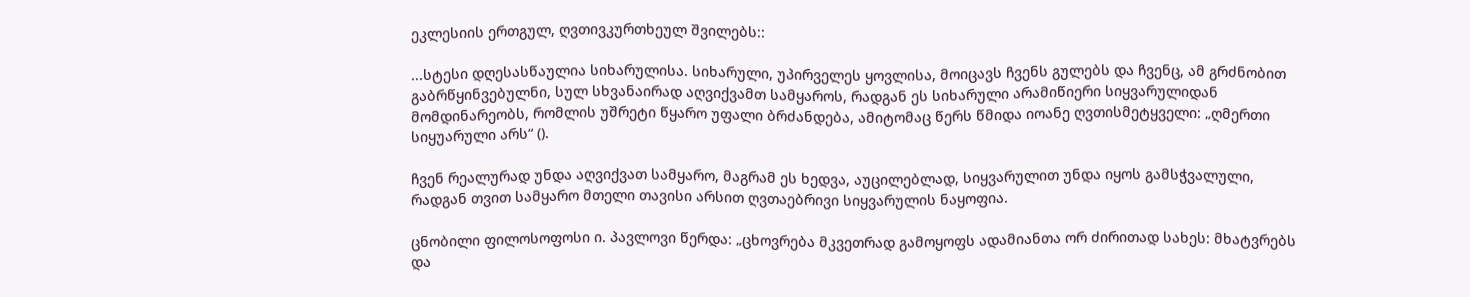ეკლესიის ერთგულ, ღვთივკურთხეულ შვილებს::

...სტესი დღესასწაულია სიხარულისა. სიხარული, უპირველეს ყოვლისა, მოიცავს ჩვენს გულებს და ჩვენც, ამ გრძნობით გაბრწყინვებულნი, სულ სხვანაირად აღვიქვამთ სამყაროს, რადგან ეს სიხარული არამიწიერი სიყვარულიდან მომდინარეობს, რომლის უშრეტი წყარო უფალი ბრძანდება, ამიტომაც წერს წმიდა იოანე ღვთისმეტყველი: „ღმერთი სიყუარული არს“ ().

ჩვენ რეალურად უნდა აღვიქვათ სამყარო, მაგრამ ეს ხედვა, აუცილებლად, სიყვარულით უნდა იყოს გამსჭვალული, რადგან თვით სამყარო მთელი თავისი არსით ღვთაებრივი სიყვარულის ნაყოფია.

ცნობილი ფილოსოფოსი ი. პავლოვი წერდა: „ცხოვრება მკვეთრად გამოყოფს ადამიანთა ორ ძირითად სახეს: მხატვრებს და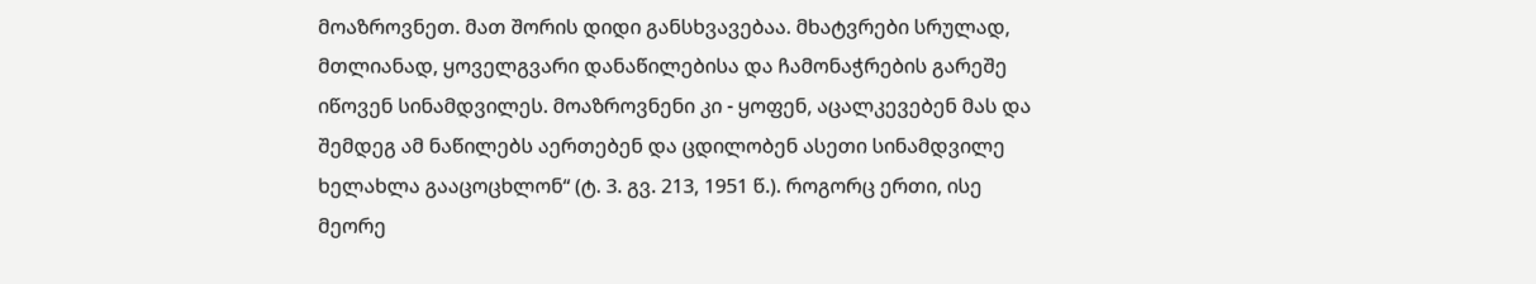მოაზროვნეთ. მათ შორის დიდი განსხვავებაა. მხატვრები სრულად, მთლიანად, ყოველგვარი დანაწილებისა და ჩამონაჭრების გარეშე იწოვენ სინამდვილეს. მოაზროვნენი კი - ყოფენ, აცალკევებენ მას და შემდეგ ამ ნაწილებს აერთებენ და ცდილობენ ასეთი სინამდვილე ხელახლა გააცოცხლონ“ (ტ. 3. გვ. 213, 1951 წ.). როგორც ერთი, ისე მეორე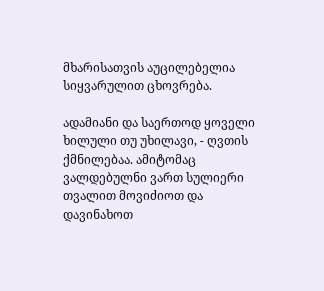მხარისათვის აუცილებელია სიყვარულით ცხოვრება.

ადამიანი და საერთოდ ყოველი ხილული თუ უხილავი, - ღვთის ქმნილებაა. ამიტომაც ვალდებულნი ვართ სულიერი თვალით მოვიძიოთ და დავინახოთ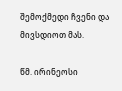შემოქმედი ჩვენი და მივსდიოთ მას.

წმ. ირინეოსი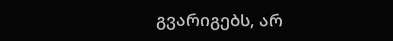გვარიგებს, არ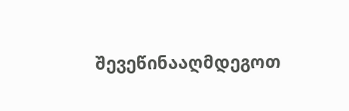შევეწინააღმდეგოთ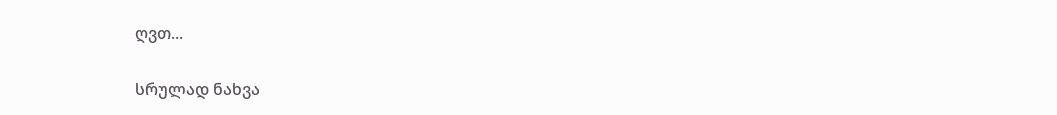ღვთ...

სრულად ნახვა